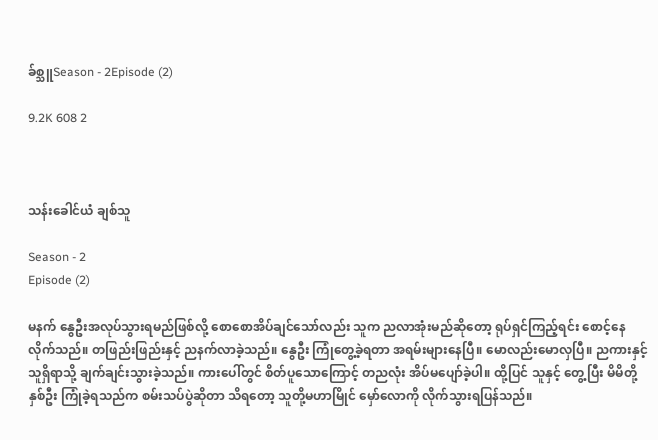ခ်စ္သူSeason - 2Episode (2)

9.2K 608 2



သန်းခေါင်ယံ ချစ်သူ

Season - 2
Episode (2)

မနက် နွေဦးအလုပ်သွားရမည်ဖြစ်လို့ စောစောအိပ်ချင်သော်လည်း သူက ညလာအုံးမည်ဆိုတော့ ရုပ်ရှင်ကြည့်ရင်း စောင့်နေလိုက်သည်။ တဖြည်းဖြည်းနှင့် ညနက်လာခဲ့သည်။ နွေဦး ကြုံတွေ့ခဲ့ရတာ အရမ်းများနေပြီ။ မောလည်းမောလှပြီ။ ညကားနှင့် သူရှိရာသို့ ချက်ချင်းသွားခဲ့သည်။ ကားပေါ်တွင် စိတ်ပူသောကြောင့် တညလုံး အိပ်မပျော်ခဲ့ပါ။ ထို့ပြင် သူနှင့် တွေ့ပြီး မိမိတို့ နှစ်ဦး ကြုံခဲ့ရသည်က စမ်းသပ်ပွဲဆိုတာ သိရတော့ သူတို့မဟာမြိုင် မှော်လောကို လိုက်သွားရပြန်သည်။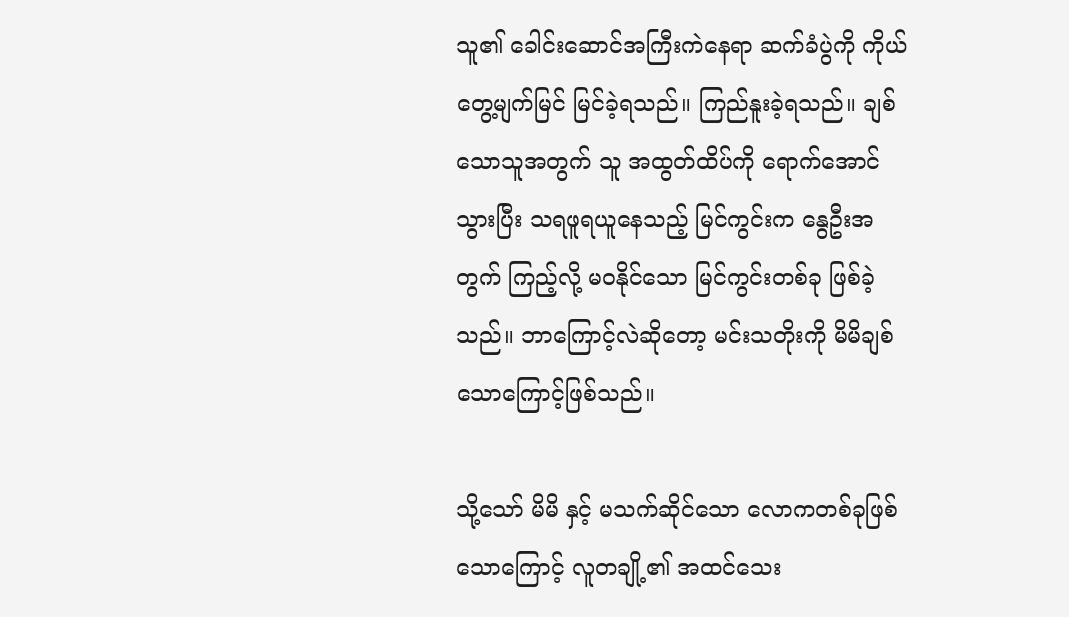သူ၏ ခေါင်းဆောင်အကြီးကဲနေရာ ဆက်ခံပွဲကို ကိုယ်တွေ့မျက်မြင် မြင်ခဲ့ရသည်။ ကြည်နူးခဲ့ရသည်။ ချစ်သောသူအတွက် သူ အထွတ်ထိပ်ကို ရောက်အောင်သွားပြီး သရဖူရယူနေသည့် မြင်ကွင်းက နွေဦးအတွက် ကြည့်လို့ မဝနိုင်သော မြင်ကွင်းတစ်ခု ဖြစ်ခဲ့သည်။ ဘာကြောင့်လဲဆိုတော့ မင်းသတိုးကို မိမိချစ်သောကြောင့်ဖြစ်သည်။

သို့သော် မိမိ နှင့် မသက်ဆိုင်သော လောကတစ်ခုဖြစ်သောကြောင့် လူတချို့၏ အထင်သေး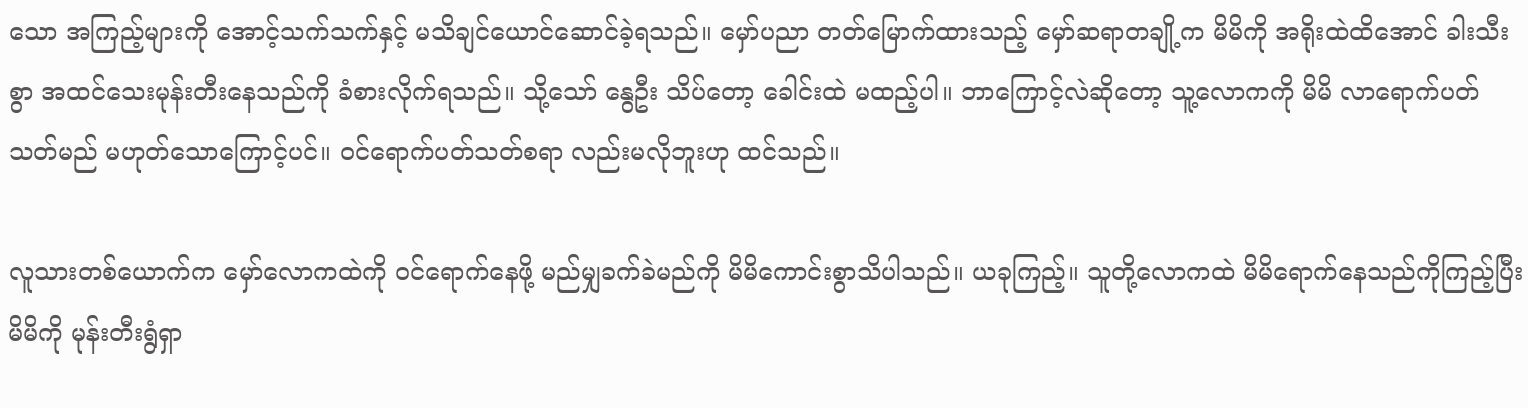သော အကြည့်များကို အောင့်သက်သက်နှင့် မသိချင်ယောင်ဆောင်ခဲ့ရသည်။ မှော်ပညာ တတ်မြောက်ထားသည့် မှော်ဆရာတချို့က မိမိကို အရိုးထဲထိအောင် ခါးသီးစွာ အထင်သေးမုန်းတီးနေသည်ကို ခံစားလိုက်ရသည်။ သို့သော် နွေဦး သိပ်တော့ ခေါင်းထဲ မထည့်ပါ။ ဘာကြောင့်လဲဆိုတော့ သူ့လောကကို မိမိ လာရောက်ပတ်သတ်မည် မဟုတ်သောကြောင့်ပင်။ ဝင်ရောက်ပတ်သတ်စရာ လည်းမလိုဘူးဟု ထင်သည်။

လူသားတစ်ယောက်က မှော်လောကထဲကို ဝင်ရောက်နေဖို့ မည်မျှခက်ခဲမည်ကို မိမိကောင်းစွာသိပါသည်။ ယခုကြည့်။ သူတို့လောကထဲ မိမိရောက်နေသည်ကိုကြည့်ပြီး မိမိကို မုန်းတီးရွံရှာ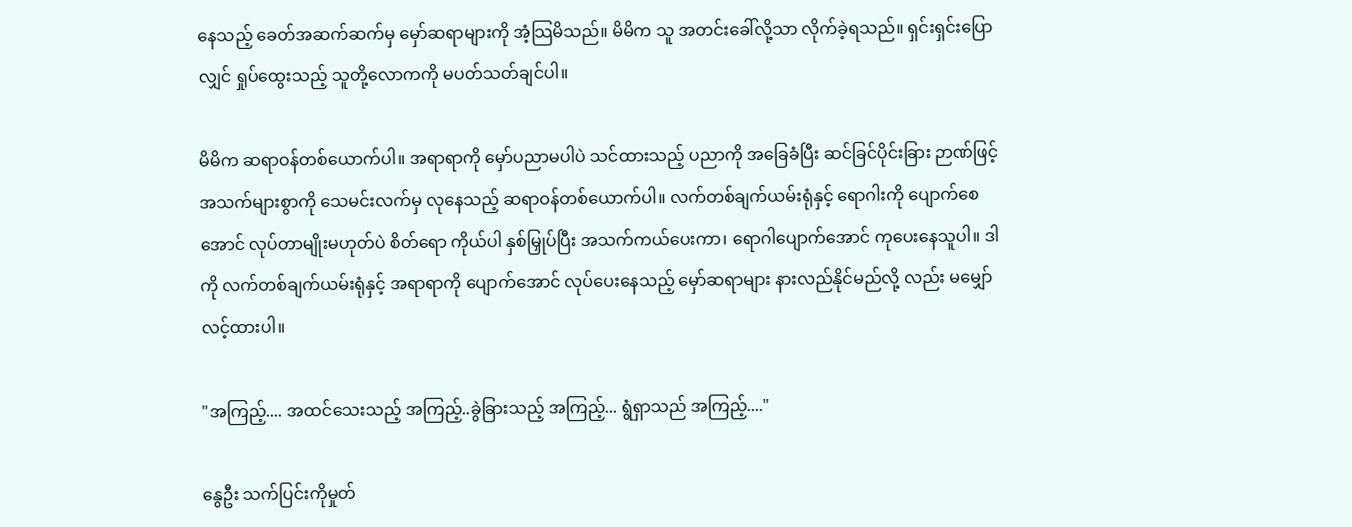နေသည့် ခေတ်အဆက်ဆက်မှ မှော်ဆရာများကို အံ့သြမိသည်။ မိမိက သူ အတင်းခေါ်လို့သာ လိုက်ခဲ့ရသည်။ ရှင်းရှင်းပြောလျှင် ရှုပ်ထွေးသည့် သူတို့လောကကို မပတ်သတ်ချင်ပါ။

မိမိက ဆရာဝန်တစ်ယောက်ပါ။ အရာရာကို မှော်ပညာမပါပဲ သင်ထားသည့် ပညာကို အခြေခံပြီး ဆင်ခြင်ပိုင်းခြား ဉာဏ်ဖြင့် အသက်များစွာကို သေမင်းလက်မှ လုနေသည့် ဆရာဝန်တစ်ယောက်ပါ။ လက်တစ်ချက်ယမ်းရုံနှင့် ရောဂါးကို ပျောက်စေအောင် လုပ်တာမျိုးမဟုတ်ပဲ စိတ်ရော ကိုယ်ပါ နှစ်မြှုပ်ပြီး အသက်ကယ်ပေးကာ၊ ရောဂါပျောက်အောင် ကုပေးနေသူပါ။ ဒါကို လက်တစ်ချက်ယမ်းရုံနှင့် အရာရာကို ပျောက်အောင် လုပ်ပေးနေသည့် မှော်ဆရာများ နားလည်နိုင်မည်လို့ လည်း မမျှော်လင့်ထားပါ။

"အကြည့်.... အထင်သေးသည့် အကြည့်..ခွဲခြားသည့် အကြည့်... ရွံရှာသည် အကြည့်...."

နွေဦး သက်ပြင်းကိုမှုတ်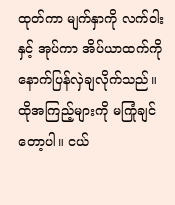ထုတ်ကာ မျက်နှာကို လက်ဝါးနှင့် အုပ်ကာ အိပ်ယာထက်ကို နောက်ပြန်လှဲချလိုက်သည်။ ထိုအကြည့်များကို မကြုံချင်တော့ပါ။ ငယ်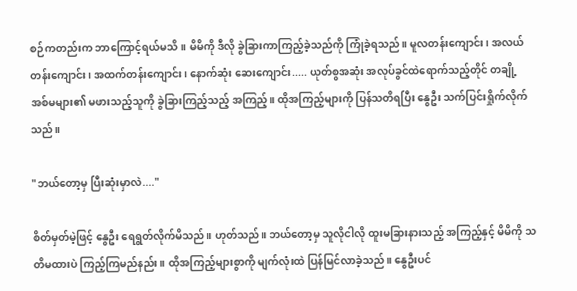စဉ်ကတည်းက ဘာကြောင့်ရယ်မသိ။ မိမိကို ဒီလို ခွဲခြားကာကြည့်ခဲ့သည်ကို ကြုံခဲ့ရသည်။ မူလတန်းကျောင်း၊ အလယ်တန်းကျောင်း၊ အထက်တန်းကျောင်း၊ နောက်ဆုံး ဆေးကျောင်း..... ယုတ်စွအဆုံး အလုပ်ခွင်ထဲရောက်သည့်တိုင် တချို့ အစ်မများ၏ မဖားသည့်သူကို ခွဲခြားကြည့်သည့် အကြည့်။ ထိုအကြည့်များကို ပြန်သတိရပြီး နွေဦး သက်ပြင်းရှိုက်လိုက်သည်။

"ဘယ်တော့မှ ပြီးဆုံးမှာလဲ...."

စိတ်မှတ်မဲ့ဖြင့် နွေဦး ရေရွတ်လိုက်မိသည်။ ဟုတ်သည်။ ဘယ်တော့မှ သူလိုငါလို ထူးမခြားနားသည့် အကြည့်နှင့် မိမိကို သတိမထားပဲ ကြည့်ကြမည်နည်း။ ထိုအကြည့်များစွာကို မျက်လုံးထဲ ပြန်မြင်လာခဲ့သည်။ နွေဦးပင်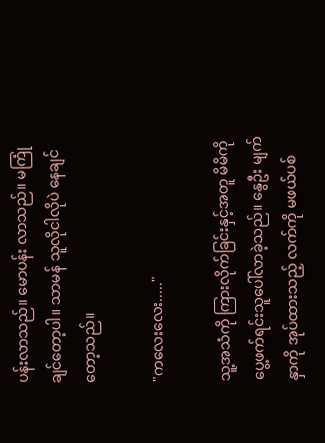ပန်းလာသည်။ မောပန်း လာသည်။ မကြုံချင်တော့ပါ။ သာမန် သူလိုငါလိုပဲ နေချင်တော့သည်။

"ကလေးလေး....."

သူ့အသံကို ကြားလိုက်ခြင်းနှင့်အတူ မိမိကို ပွေ့ဖက်ရင်းသူပေါ်လာခဲ့သည်။ နွေဦး မျက်နှာကို အုပ်ထားသည့် လက်ကို မဖယ်ပစ်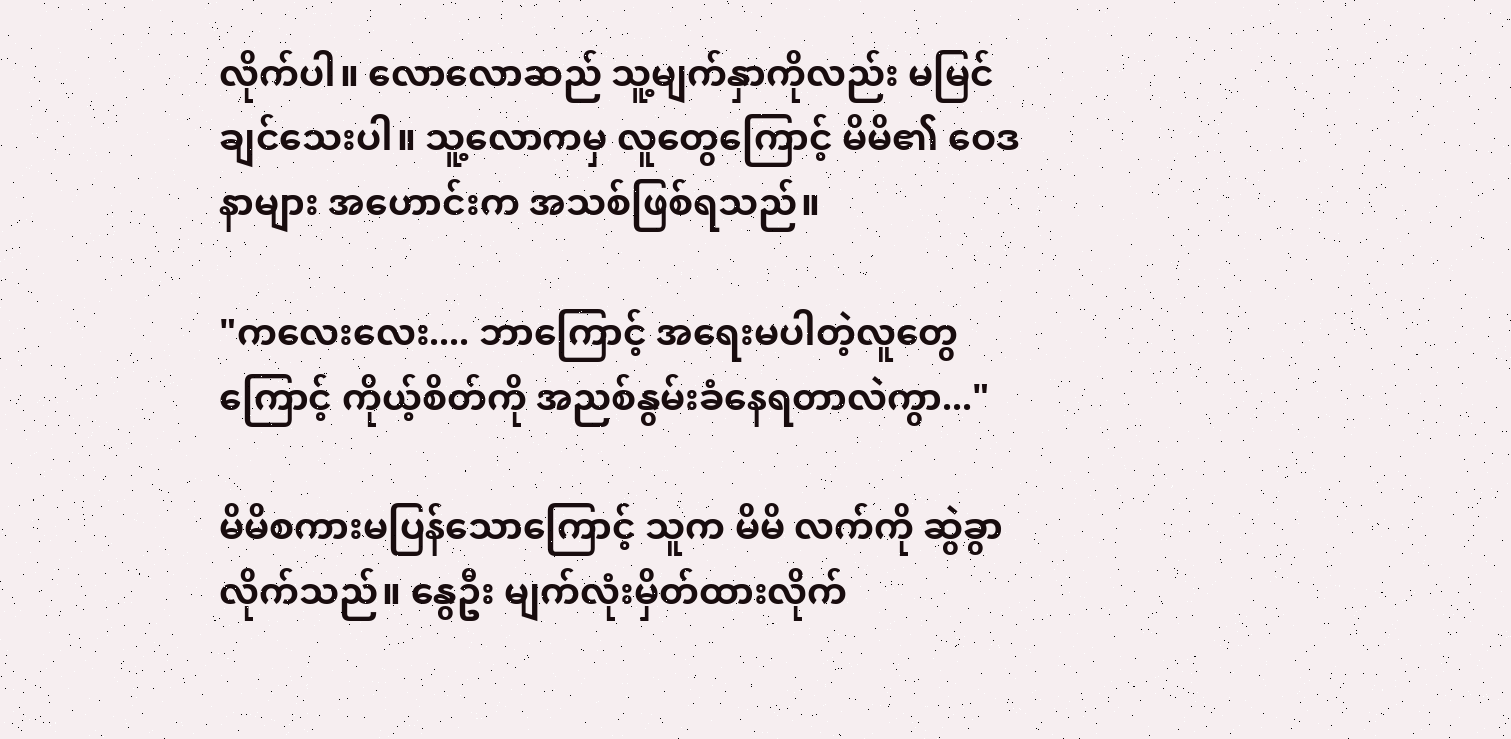လိုက်ပါ။ လောလောဆည် သူ့မျက်နှာကိုလည်း မမြင်ချင်သေးပါ။ သူ့လောကမှ လူတွေကြောင့် မိမိ၏ ဝေဒနာများ အဟောင်းက အသစ်ဖြစ်ရသည်။

"ကလေးလေး.... ဘာကြောင့် အရေးမပါတဲ့လူတွေကြောင့် ကိုယ့်စိတ်ကို အညစ်နွမ်းခံနေရတာလဲကွာ..."

မိမိစကားမပြန်သောကြောင့် သူက မိမိ လက်ကို ဆွဲခွာလိုက်သည်။ နွေဦး မျက်လုံးမှိတ်ထားလိုက်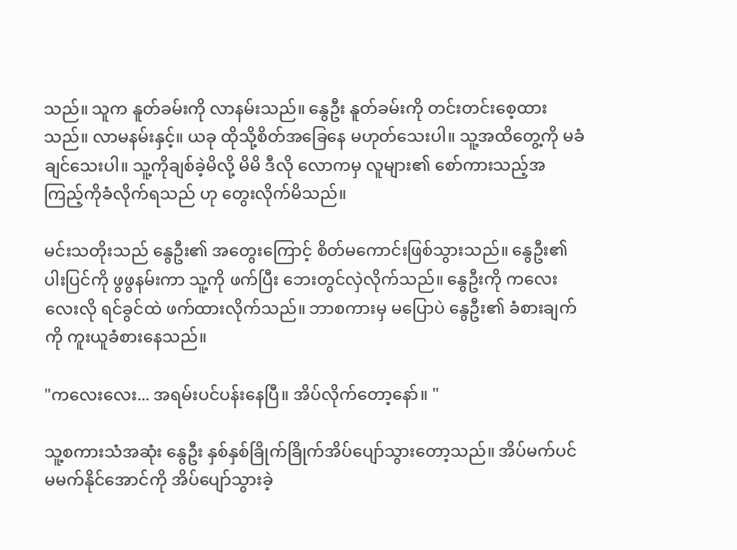သည်။ သူက နူတ်ခမ်းကို လာနမ်းသည်။ နွေဦး နူတ်ခမ်းကို တင်းတင်းစေ့ထားသည်။ လာမနမ်းနှင့်။ ယခု ထိုသို့စိတ်အခြေနေ မဟုတ်သေးပါ။ သူ့အထိတွေ့ကို မခံချင်သေးပါ။ သူ့ကိုချစ်ခဲ့မိလို့ မိမိ ဒီလို လောကမှ လူများ၏ စော်ကားသည့်အ ကြည့်ကိုခံလိုက်ရသည် ဟု တွေးလိုက်မိသည်။

မင်းသတိုးသည် နွေဦး၏ အတွေးကြောင့် စိတ်မကောင်းဖြစ်သွားသည်။ နွေဦး၏ ပါးပြင်ကို ဖွဖွနမ်းကာ သူ့ကို ဖက်ပြီး ဘေးတွင်လှဲလိုက်သည်။ နွေဦးကို ကလေးလေးလို ရင်ခွင်ထဲ ဖက်ထားလိုက်သည်။ ဘာစကားမှ မပြောပဲ နွေဦး၏ ခံစားချက်ကို ကူးယူခံစားနေသည်။

"ကလေးလေး... အရမ်းပင်ပန်းနေပြီ။ အိပ်လိုက်တော့နော်။ "

သူ့စကားသံအဆုံး နွေဦး နှစ်နှစ်ခြိုက်ခြိုက်အိပ်ပျော်သွားတော့သည်။ အိပ်မက်ပင် မမက်နိုင်အောင်ကို အိပ်ပျော်သွားခဲ့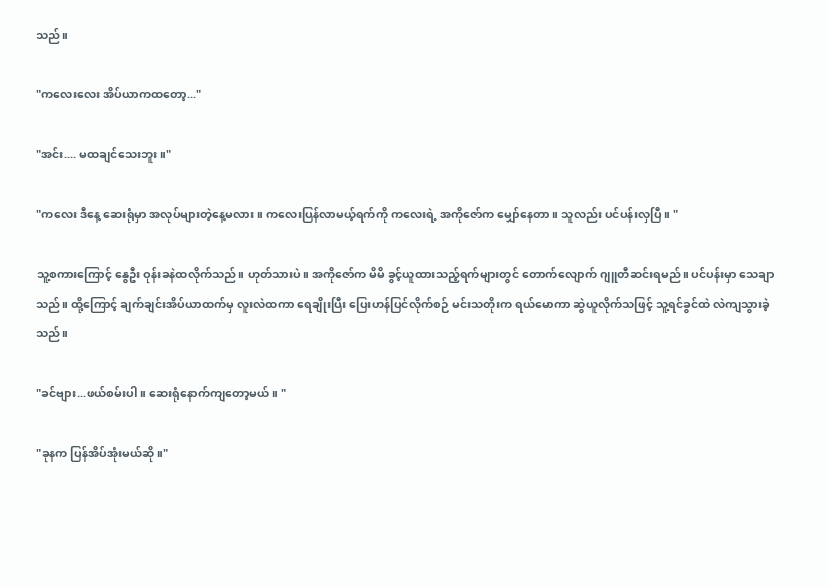သည်။

"ကလေးလေး အိပ်ယာကထတော့..."

"အင်း.... မထချင်သေးဘူး။"

"ကလေး ဒီနေ့ ဆေးရုံမှာ အလုပ်များတဲ့နေ့မလား။ ကလေးပြန်လာမယ့်ရက်ကို ကလေးရဲ့ အကိုဇော်က မျှော်နေတာ။ သူလည်း ပင်ပန်းလှပြီ။ "

သူ့စကားကြောင့် နွေဦး ဝုန်းခနဲထလိုက်သည်။ ဟုတ်သားပဲ။ အကိုဇော်က မိမိ ခွင့်ယူထားသည့်ရက်များတွင် တောက်လျောက် ဂျူတီဆင်းရမည်။ ပင်ပန်းမှာ သေချာသည်။ ထို့ကြောင့် ချက်ချင်းအိပ်ယာထက်မှ လူးလဲထကာ ရေချိုးပြီး ပြေးဟန်ပြင်လိုက်စဉ် မင်းသတိုးက ရယ်မောကာ ဆွဲယူလိုက်သဖြင့် သူ့ရင်ခွင်ထဲ လဲကျသွားခဲ့သည်။

"ခင်ဗျား...ဖယ်စမ်းပါ။ ဆေးရုံနောက်ကျတော့မယ်။ "

"ခုနက ပြန်အိပ်အုံးမယ်ဆို။"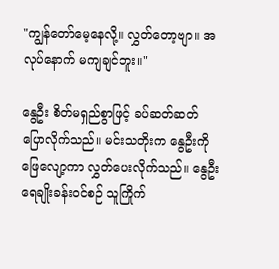"ကျွန်တော်မေ့နေလို့။ လွှတ်တော့ဗျာ။ အလုပ်နောက် မကျချင်ဘူး။"

နွေဦး စိတ်မရှည်စွာဖြင့် ခပ်ဆတ်ဆတ်ပြောလိုက်သည်။ မင်းသတိုးက နွေဦးကို ဖြေလျော့ကာ လွှတ်ပေးလိုက်သည်။ နွေဦး ရေချိုးခန်းဝင်စဉ် သူကြိုက်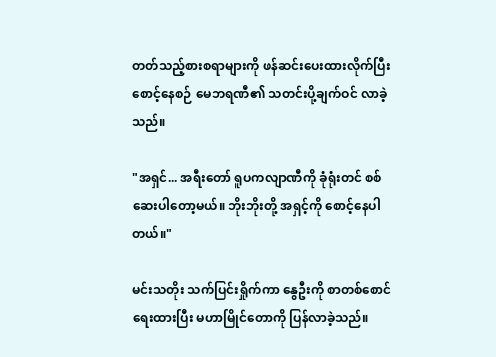တတ်သည့်စားစရာများကို ဖန်ဆင်းပေးထားလိုက်ပြီး စောင့်နေစဉ် မေဘရဏီ၏ သတင်းပို့ချက်ဝင် လာခဲ့သည်။

"အရှင်... အရီးတော် ရူပကလျာဏီကို ခုံရုံးတင် စစ်ဆေးပါတော့မယ်။ ဘိုးဘိုးတို့ အရှင့်ကို စောင့်နေပါတယ်။"

မင်းသတိုး သက်ပြင်းရှိုက်ကာ နွေဦးကို စာတစ်စောင်ရေးထားပြီး မဟာမြိုင်တောကို ပြန်လာခဲ့သည်။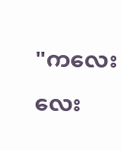"ကလေးလေး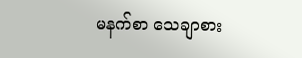မနက်စာ သေချာစား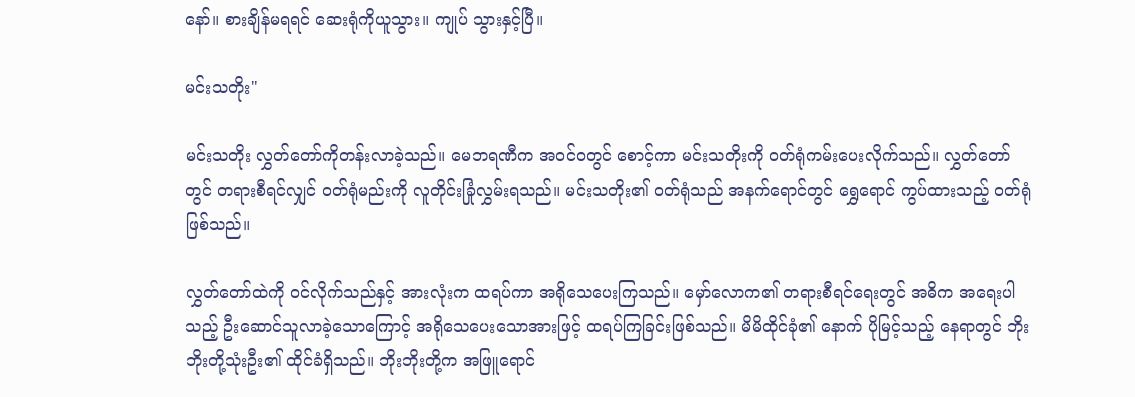နော်။ စားချိန်မရရင် ဆေးရုံကိုယူသွား။ ကျုပ် သွားနှင့်ပြီ။

မင်းသတိုး"

မင်းသတိုး လွှတ်တော်ကိုတန်းလာခဲ့သည်။ မေဘရဏီက အဝင်ဝတွင် စောင့်ကာ မင်းသတိုးကို ဝတ်ရုံကမ်းပေးလိုက်သည်။ လွှတ်တော်တွင် တရားစီရင်လျှင် ဝတ်ရုံမည်းကို လူတိုင်းခြုံလွှမ်းရသည်။ မင်းသတိုး၏ ဝတ်ရုံသည် အနက်ရောင်တွင် ရွှေရောင် ကွပ်ထားသည့် ဝတ်ရုံဖြစ်သည်။

လွှတ်တော်ထဲကို ဝင်လိုက်သည်နှင့် အားလုံးက ထရပ်ကာ အရိုသေပေးကြသည်။ မှော်လောက၏ တရားစီရင်ရေးတွင် အဓိက အရေးပါသည့် ဦးဆောင်သူလာခဲ့သောကြောင့် အရိုသေပေးသောအားဖြင့် ထရပ်ကြခြင်းဖြစ်သည်။ မိမိထိုင်ခုံ၏ နောက် ပိုမြင့်သည့် နေရာတွင် ဘိုးဘိုးတို့သုံးဦး၏ ထိုင်ခံရှိသည်။ ဘိုးဘိုးတို့က အဖြူရောင်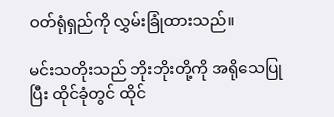ဝတ်ရုံရှည်ကို လွှမ်းခြုံထားသည်။

မင်းသတိုးသည် ဘိုးဘိုးတို့ကို အရိုသေပြုပြီး ထိုင်ခုံတွင် ထိုင်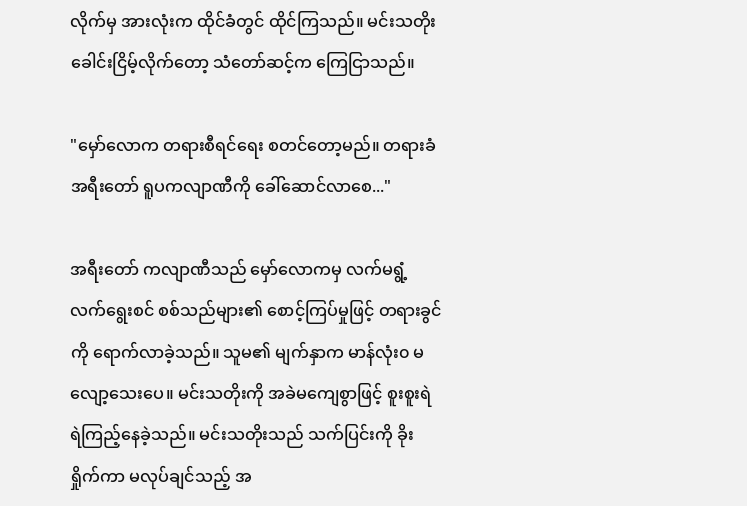လိုက်မှ အားလုံးက ထိုင်ခံတွင် ထိုင်ကြသည်။ မင်းသတိုး ခေါင်းငြိမ့်လိုက်တော့ သံတော်ဆင့်က ကြေငြာသည်။

"မှော်လောက တရားစီရင်ရေး စတင်တော့မည်။ တရားခံ အရီးတော် ရူပကလျာဏီကို ခေါ်ဆောင်လာစေ..."

အရီးတော် ကလျာဏီသည် မှော်လောကမှ လက်မရွံ့လက်ရွေးစင် စစ်သည်များ၏ စောင့်ကြပ်မှုဖြင့် တရားခွင်ကို ရောက်လာခဲ့သည်။ သူမ၏ မျက်နှာက မာန်လုံး၀ မလျော့သေးပေ။ မင်းသတိုးကို အခဲမကျေစွာဖြင့် စူးစူးရဲရဲကြည့်နေခဲ့သည်။ မင်းသတိုးသည် သက်ပြင်းကို ခိုးရှိုက်ကာ မလုပ်ချင်သည့် အ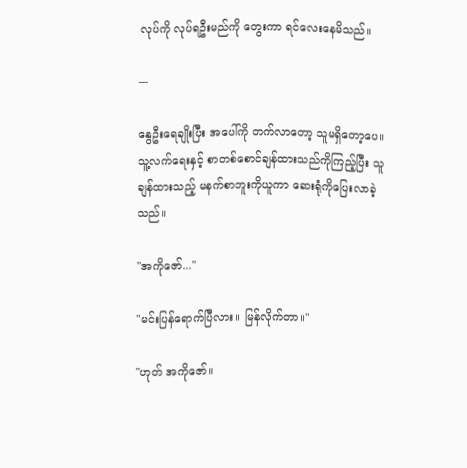လုပ်ကို လုပ်ရဦးမည်ကို တွေးကာ ရင်လေးနေမိသည်။

---

နွေဦးရေချိုးပြီး အပေါ်ကို တက်လာတော့ သူမရှိတော့ပေ။ သူ့လက်ရေးနှင့် စာတစ်စောင်ချန်ထားသည်ကိုကြည့်ပြီး သူချန်ထားသည့် မနက်စာဘူးကိုယူကာ ဆေးရုံကိုပြေးလာခဲ့သည်။

"အကိုဇော်..."

"မင်းပြန်ရောက်ပြီလား။ မြန်လိုက်တာ။"

"ဟုတ် အကိုဇော်။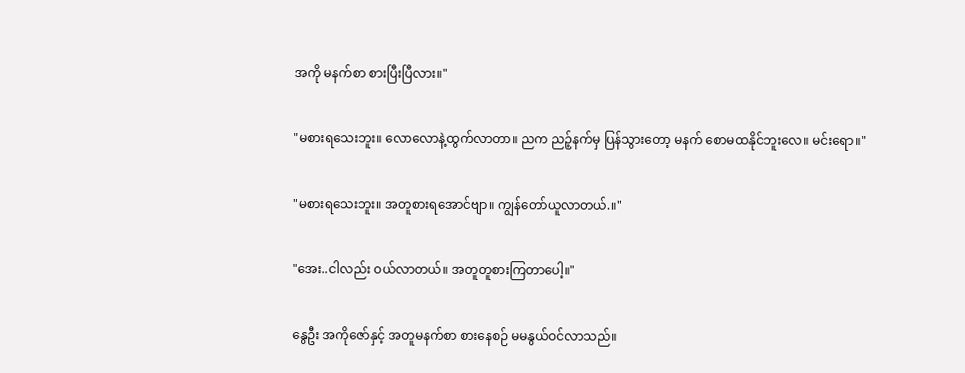အကို မနက်စာ စားပြီးပြီလား။"

"မစားရသေးဘူး။ လောလောနဲ့ထွက်လာတာ။ ညက ညဉ့်နက်မှ ပြန်သွားတော့ မနက် စောမထနိုင်ဘူးလေ။ မင်းရော။"

"မစားရသေးဘူး။ အတူစားရအောင်ဗျာ။ ကျွန်တော်ယူလာတယ်.။"

"အေး..ငါလည်း ဝယ်လာတယ်။ အတူတူစားကြတာပေါ့။"

နွေဦး အကိုဇော်နှင့် အတူမနက်စာ စားနေစဉ် မမနွယ်ဝင်လာသည်။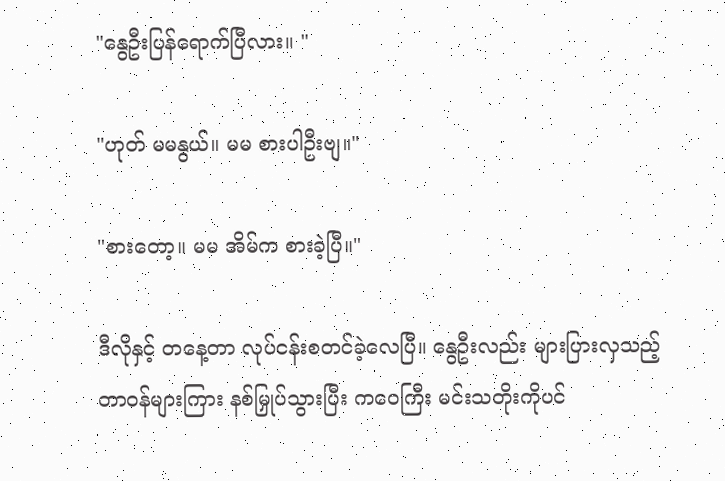"နွေဦးပြန်ရောက်ပြီလား။ "

"ဟုတ် မမနွယ်။ မမ စားပါဦးဗျ။"

"စားတော့။ မမ အိမ်က စားခဲ့ပြီ။"

ဒီလိုနှင့် တနေ့တာ လုပ်ငန်းစတင်ခဲ့လေပြီ။ နွေဦးလည်း များပြားလှသည့် တာဝန်များကြား နစ်မြှုပ်သွားပြီး ကဝေကြီး မင်းသတိုးကိုပင်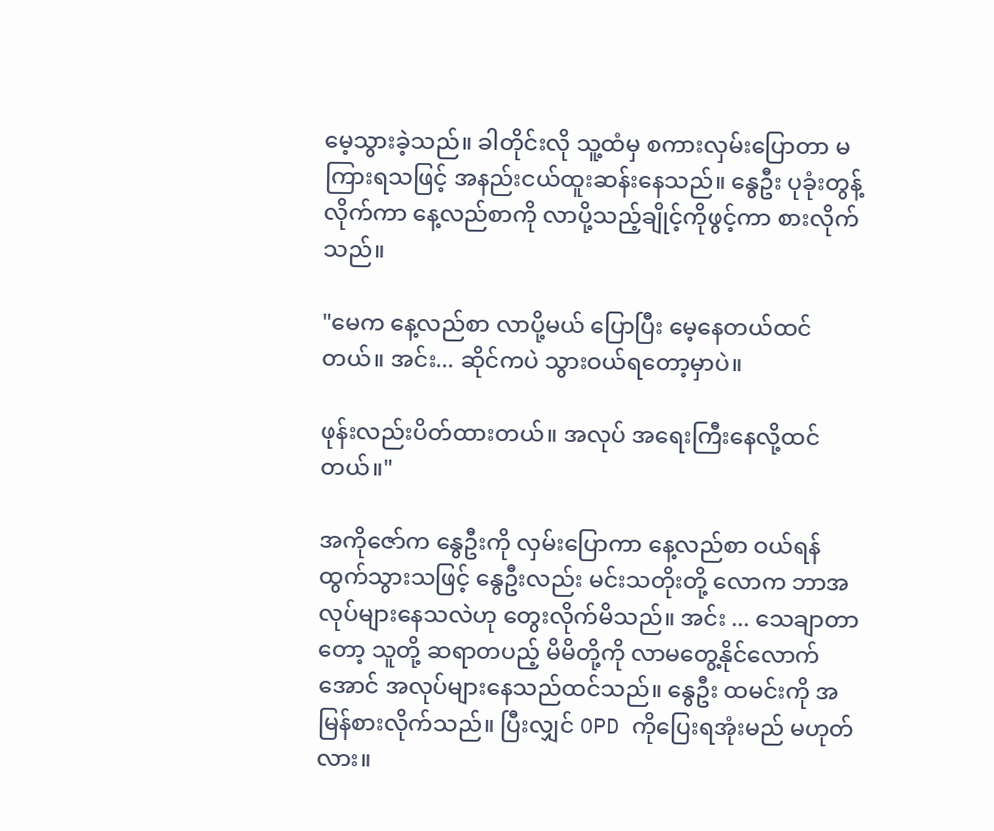မေ့သွားခဲ့သည်။ ခါတိုင်းလို သူ့ထံမှ စကားလှမ်းပြောတာ မကြားရသဖြင့် အနည်းငယ်ထူးဆန်းနေသည်။ နွေဦး ပုခုံးတွန့်လိုက်ကာ နေ့လည်စာကို လာပို့သည့်ချိုင့်ကိုဖွင့်ကာ စားလိုက်သည်။

"မေက နေ့လည်စာ လာပို့မယ် ပြောပြီး မေ့နေတယ်ထင်တယ်။ အင်း... ဆိုင်ကပဲ သွားဝယ်ရတော့မှာပဲ။

ဖုန်းလည်းပိတ်ထားတယ်။ အလုပ် အရေးကြီးနေလို့ထင်တယ်။"

အကိုဇော်က နွေဦးကို လှမ်းပြောကာ နေ့လည်စာ ဝယ်ရန်ထွက်သွားသဖြင့် နွေဦးလည်း မင်းသတိုးတို့ လောက ဘာအလုပ်များနေသလဲဟု တွေးလိုက်မိသည်။ အင်း ... သေချာတာတော့ သူတို့ ဆရာတပည့် မိမိတို့ကို လာမတွေ့နိုင်လောက်အောင် အလုပ်များနေသည်ထင်သည်။ နွေဦး ထမင်းကို အမြန်စားလိုက်သည်။ ပြီးလျှင် OPD ကိုပြေးရအုံးမည် မဟုတ်လား။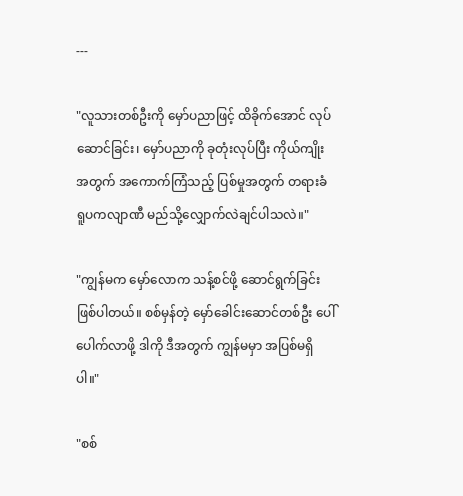---

"လူသားတစ်ဦးကို မှော်ပညာဖြင့် ထိခိုက်အောင် လုပ်ဆောင်ခြင်း၊ မှော်ပညာကို ခုတုံးလုပ်ပြီး ကိုယ်ကျိုးအတွက် အကောက်ကြံသည့် ပြစ်မှုအတွက် တရားခံ ရူပကလျာဏီ မည်သို့လျှောက်လဲချင်ပါသလဲ။"

"ကျွန်မက မှော်လောက သန့်စင်ဖို့ ဆောင်ရွက်ခြင်းဖြစ်ပါတယ်။ စစ်မှန်တဲ့ မှော်ခေါင်းဆောင်တစ်ဦး ပေါ်ပေါက်လာဖို့ ဒါကို ဒီအတွက် ကျွန်မမှာ အပြစ်မရှိပါ။"

"စစ်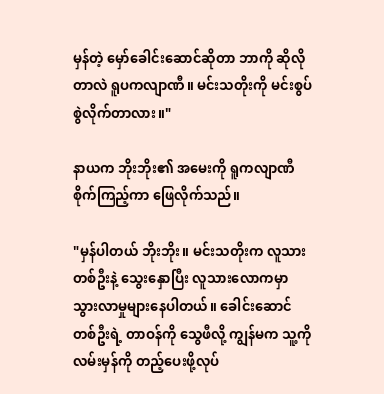မှန်တဲ့ မှော်ခေါင်းဆောင်ဆိုတာ ဘာကို ဆိုလိုတာလဲ ရူပကလျာဏီ။ မင်းသတိုးကို မင်းစွပ်စွဲလိုက်တာလား။"

နာယက ဘိုးဘိုး၏ အမေးကို ရူကလျာဏီ စိုက်ကြည့်ကာ ဖြေလိုက်သည်။

"မှန်ပါတယ် ဘိုးဘိုး။ မင်းသတိုးက လူသားတစ်ဦးနဲ့ သွေးနှောပြီး လူသားလောကမှာ သွားလာမှုများနေပါတယ်။ ခေါင်းဆောင်တစ်ဦးရဲ့ တာဝန်ကို သွေဖီလို့ ကျွန်မက သူ့ကို လမ်းမှန်ကို တည့်ပေးဖို့လုပ်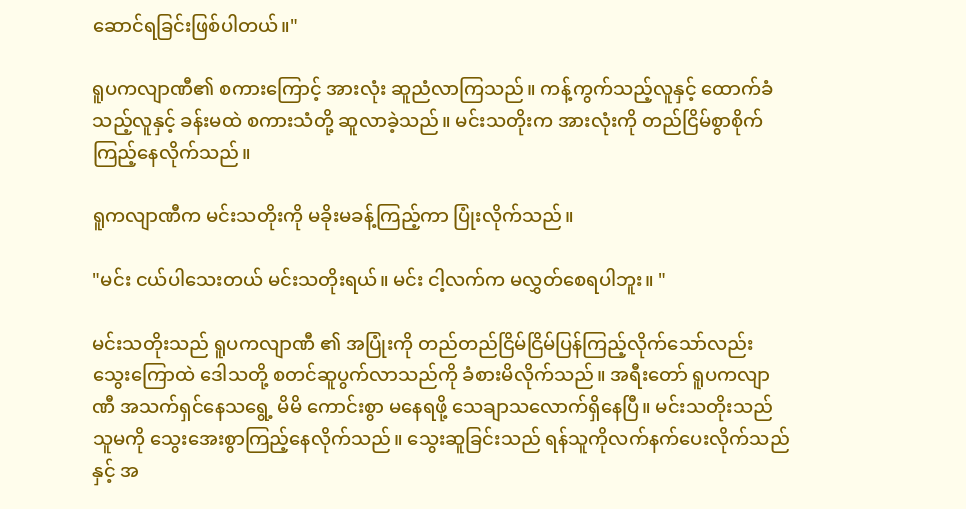ဆောင်ရခြင်းဖြစ်ပါတယ်။"

ရူပကလျာဏီ၏ စကားကြောင့် အားလုံး ဆူညံလာကြသည်။ ကန့်ကွက်သည့်လူနှင့် ထောက်ခံသည့်လူနှင့် ခန်းမထဲ စကားသံတို့ ဆူလာခဲ့သည်။ မင်းသတိုးက အားလုံးကို တည်ငြိမ်စွာစိုက်ကြည့်နေလိုက်သည်။

ရူကလျာဏီက မင်းသတိုးကို မခိုးမခန့်ကြည့်ကာ ပြုံးလိုက်သည်။

"မင်း ငယ်ပါသေးတယ် မင်းသတိုးရယ်။ မင်း ငါ့လက်က မလွှတ်စေရပါဘူး။ "

မင်းသတိုးသည် ရူပကလျာဏီ ၏ အပြုံးကို တည်တည်ငြိမ်ငြိမ်ပြန်ကြည့်လိုက်သော်လည်း သွေးကြောထဲ ဒေါသတို့ စတင်ဆူပွက်လာသည်ကို ခံစားမိလိုက်သည်။ အရီးတော် ရူပကလျာဏီ အသက်ရှင်နေသရွေ့ မိမိ ကောင်းစွာ မနေရဖို့ သေချာသလောက်ရှိနေပြီ။ မင်းသတိုးသည် သူမကို သွေးအေးစွာကြည့်နေလိုက်သည်။ သွေးဆူခြင်းသည် ရန်သူကိုလက်နက်ပေးလိုက်သည်နှင့် အ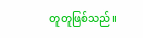တူတူဖြစ်သည်။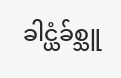ခါင္ယံခ်စ္သူ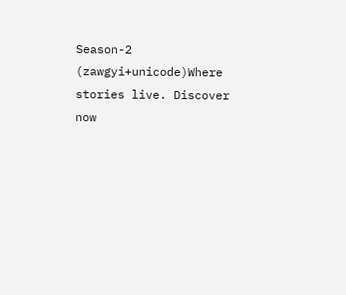Season-2 (zawgyi+unicode)Where stories live. Discover now